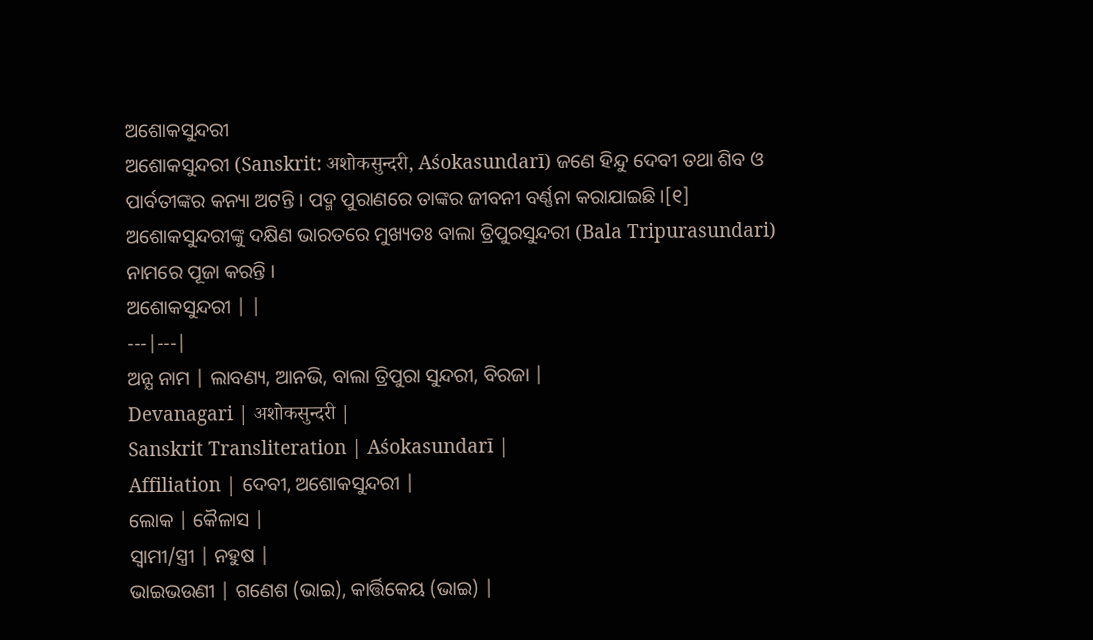ଅଶୋକସୁନ୍ଦରୀ
ଅଶୋକସୁନ୍ଦରୀ (Sanskrit: अशोकसुन्दरी, Aśokasundarī) ଜଣେ ହିନ୍ଦୁ ଦେବୀ ତଥା ଶିବ ଓ ପାର୍ବତୀଙ୍କର କନ୍ୟା ଅଟନ୍ତି । ପଦ୍ମ ପୁରାଣରେ ତାଙ୍କର ଜୀବନୀ ବର୍ଣ୍ଣନା କରାଯାଇଛି ।[୧] ଅଶୋକସୁନ୍ଦରୀଙ୍କୁ ଦକ୍ଷିଣ ଭାରତରେ ମୁଖ୍ୟତଃ ବାଲା ତ୍ରିପୁରସୁନ୍ଦରୀ (Bala Tripurasundari) ନାମରେ ପୂଜା କରନ୍ତି ।
ଅଶୋକସୁନ୍ଦରୀ | |
---|---|
ଅନ୍ଯ ନାମ | ଲାବଣ୍ୟ, ଆନଭି, ବାଲା ତ୍ରିପୁରା ସୁନ୍ଦରୀ, ବିରଜା |
Devanagari | अशोकसुन्दरी |
Sanskrit Transliteration | Aśokasundarī |
Affiliation | ଦେବୀ, ଅଶୋକସୁନ୍ଦରୀ |
ଲୋକ | କୈଳାସ |
ସ୍ୱାମୀ/ସ୍ତ୍ରୀ | ନହୁଷ |
ଭାଇଭଉଣୀ | ଗଣେଶ (ଭାଇ), କାର୍ତ୍ତିକେୟ (ଭାଇ) |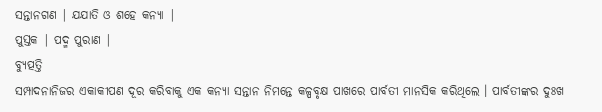ସନ୍ତାନଗଣ | ଯଯାତି ଓ ଶହେ କନ୍ୟା |
ପୁସ୍ତକ | ପଦ୍ମ ପୁରାଣ |
ବ୍ୟୁତ୍ପତ୍ତି
ସମ୍ପାଦନାନିଜର ଏକାକୀପଣ ଦୂର କରିବାକୁ ଏକ କନ୍ୟା ସନ୍ତାନ ନିମନ୍ତେ କଳ୍ପବୃକ୍ଷ ପାଖରେ ପାର୍ବତୀ ମାନସିକ କରିଥିଲେ । ପାର୍ବତୀଙ୍କର ଦୁଃଖ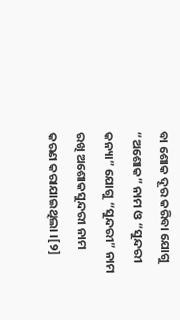ବା ଶୋକ ଦୂର କରିବା ଯୋଗୁ “ଅଶୋକ” ନାମ ଓ “ସୁନ୍ଦରୀ କନ୍ୟା” ଯୋଗୁ “ସୁନ୍ଦରୀ” ନାମ ରଖି ଅଶୋକସୁନ୍ଦରୀ ନାମ କରଣ କରାଯାଇଥିଲା ।[୨]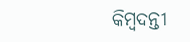କିମ୍ବଦନ୍ତୀ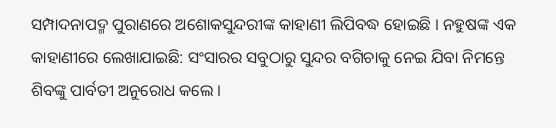ସମ୍ପାଦନାପଦ୍ମ ପୁରାଣରେ ଅଶୋକସୁନ୍ଦରୀଙ୍କ କାହାଣୀ ଲିପିବଦ୍ଧ ହୋଇଛି । ନହୁଷଙ୍କ ଏକ କାହାଣୀରେ ଲେଖାଯାଇଛି: ସଂସାରର ସବୁଠାରୁ ସୁନ୍ଦର ବଗିଚାକୁ ନେଇ ଯିବା ନିମନ୍ତେ ଶିବଙ୍କୁ ପାର୍ବତୀ ଅନୁରୋଧ କଲେ ।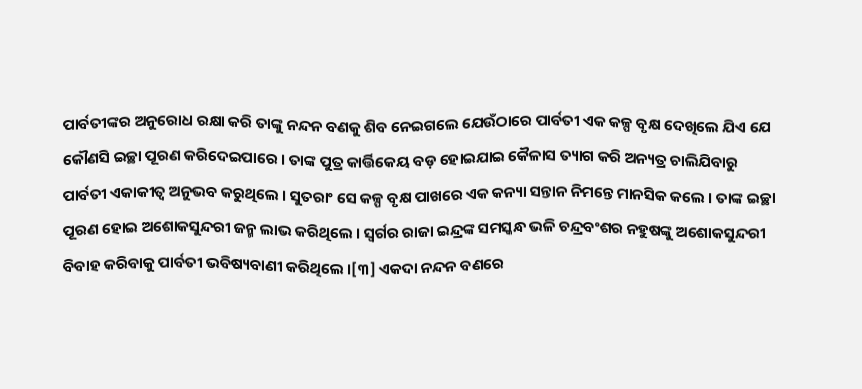ପାର୍ବତୀଙ୍କର ଅନୁରୋଧ ରକ୍ଷା କରି ତାଙ୍କୁ ନନ୍ଦନ ବଣକୁ ଶିବ ନେଇଗଲେ ଯେଉଁଠାରେ ପାର୍ବତୀ ଏକ କଳ୍ପ ବୃକ୍ଷ ଦେଖିଲେ ଯିଏ ଯେ କୌଣସି ଇଚ୍ଛା ପୂରଣ କରିଦେଇପାରେ । ତାଙ୍କ ପୁତ୍ର କାର୍ତ୍ତିକେୟ ବଡ଼ ହୋଇଯାଇ କୈଳାସ ତ୍ୟାଗ କରି ଅନ୍ୟତ୍ର ଚାଲିଯିବାରୁ ପାର୍ବତୀ ଏକାକୀତ୍ୱ ଅନୁଭବ କରୁଥିଲେ । ସୁତରାଂ ସେ କଳ୍ପ ବୃକ୍ଷ ପାଖରେ ଏକ କନ୍ୟା ସନ୍ତାନ ନିମନ୍ତେ ମାନସିକ କଲେ । ତାଙ୍କ ଇଚ୍ଛା ପୂରଣ ହୋଇ ଅଶୋକସୁନ୍ଦରୀ ଜନ୍ମ ଲାଭ କରିଥିଲେ । ସ୍ୱର୍ଗର ରାଜା ଇନ୍ଦ୍ରଙ୍କ ସମସ୍କନ୍ଧ ଭଳି ଚନ୍ଦ୍ରବଂଶର ନହୁଷଙ୍କୁ ଅଶୋକସୁନ୍ଦରୀ ବିବାହ କରିବାକୁ ପାର୍ବତୀ ଭବିଷ୍ୟବାଣୀ କରିଥିଲେ ।[୩] ଏକଦା ନନ୍ଦନ ବଣରେ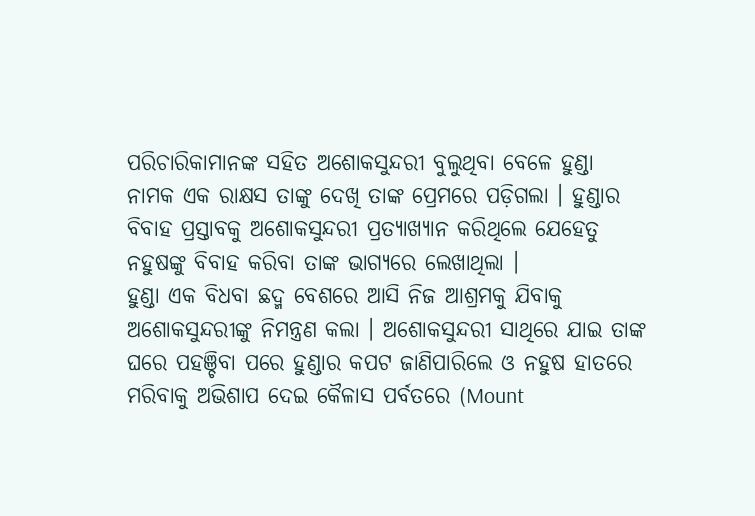ପରିଚାରିକାମାନଙ୍କ ସହିତ ଅଶୋକସୁନ୍ଦରୀ ବୁଲୁଥିବା ବେଳେ ହୁଣ୍ଡା ନାମକ ଏକ ରାକ୍ଷସ ତାଙ୍କୁ ଦେଖି ତାଙ୍କ ପ୍ରେମରେ ପଡ଼ିଗଲା । ହୁଣ୍ଡାର ବିବାହ ପ୍ରସ୍ତାବକୁ ଅଶୋକସୁନ୍ଦରୀ ପ୍ରତ୍ୟାଖ୍ୟାନ କରିଥିଲେ ଯେହେତୁ ନହୁଷଙ୍କୁ ବିବାହ କରିବା ତାଙ୍କ ଭାଗ୍ୟରେ ଲେଖାଥିଲା ।
ହୁଣ୍ଡା ଏକ ବିଧବା ଛଦ୍ମ ବେଶରେ ଆସି ନିଜ ଆଶ୍ରମକୁ ଯିବାକୁ ଅଶୋକସୁନ୍ଦରୀଙ୍କୁ ନିମନ୍ତ୍ରଣ କଲା । ଅଶୋକସୁନ୍ଦରୀ ସାଥିରେ ଯାଇ ତାଙ୍କ ଘରେ ପହଞ୍ଚିବା ପରେ ହୁଣ୍ଡାର କପଟ ଜାଣିପାରିଲେ ଓ ନହୁଷ ହାତରେ ମରିବାକୁ ଅଭିଶାପ ଦେଇ କୈଳାସ ପର୍ବତରେ (Mount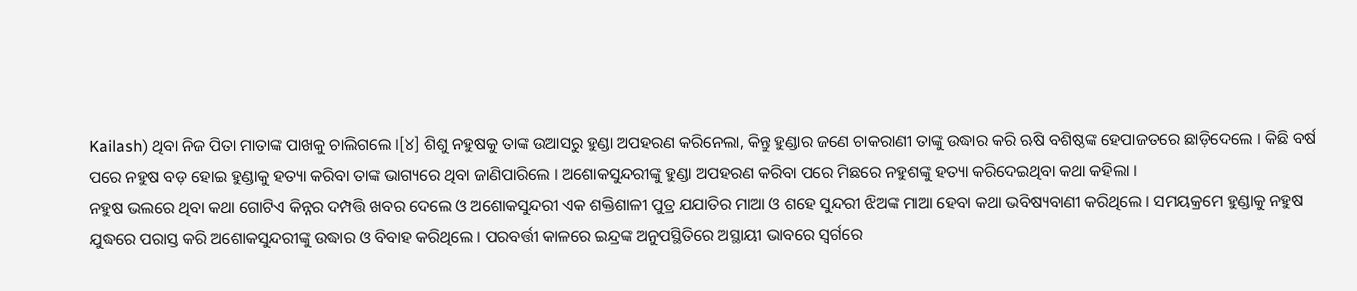Kailash) ଥିବା ନିଜ ପିତା ମାତାଙ୍କ ପାଖକୁ ଚାଲିଗଲେ ।[୪] ଶିଶୁ ନହୁଷକୁ ତାଙ୍କ ଉଆସରୁ ହୁଣ୍ଡା ଅପହରଣ କରିନେଲା, କିନ୍ତୁ ହୁଣ୍ଡାର ଜଣେ ଚାକରାଣୀ ତାଙ୍କୁ ଉଦ୍ଧାର କରି ଋଷି ବଶିଷ୍ଠଙ୍କ ହେପାଜତରେ ଛାଡ଼ିଦେଲେ । କିଛି ବର୍ଷ ପରେ ନହୁଷ ବଡ଼ ହୋଇ ହୁଣ୍ଡାକୁ ହତ୍ୟା କରିବା ତାଙ୍କ ଭାଗ୍ୟରେ ଥିବା ଜାଣିପାରିଲେ । ଅଶୋକସୁନ୍ଦରୀଙ୍କୁ ହୁଣ୍ଡା ଅପହରଣ କରିବା ପରେ ମିଛରେ ନହୁଶଙ୍କୁ ହତ୍ୟା କରିଦେଇଥିବା କଥା କହିଲା ।
ନହୁଷ ଭଲରେ ଥିବା କଥା ଗୋଟିଏ କିନ୍ନର ଦମ୍ପତ୍ତି ଖବର ଦେଲେ ଓ ଅଶୋକସୁନ୍ଦରୀ ଏକ ଶକ୍ତିଶାଳୀ ପୁତ୍ର ଯଯାତିର ମାଆ ଓ ଶହେ ସୁନ୍ଦରୀ ଝିଅଙ୍କ ମାଆ ହେବା କଥା ଭବିଷ୍ୟବାଣୀ କରିଥିଲେ । ସମୟକ୍ରମେ ହୁଣ୍ଡାକୁ ନହୁଷ ଯୁଦ୍ଧରେ ପରାସ୍ତ କରି ଅଶୋକସୁନ୍ଦରୀଙ୍କୁ ଉଦ୍ଧାର ଓ ବିବାହ କରିଥିଲେ । ପରବର୍ତ୍ତୀ କାଳରେ ଇନ୍ଦ୍ରଙ୍କ ଅନୁପସ୍ଥିତିରେ ଅସ୍ଥାୟୀ ଭାବରେ ସ୍ୱର୍ଗରେ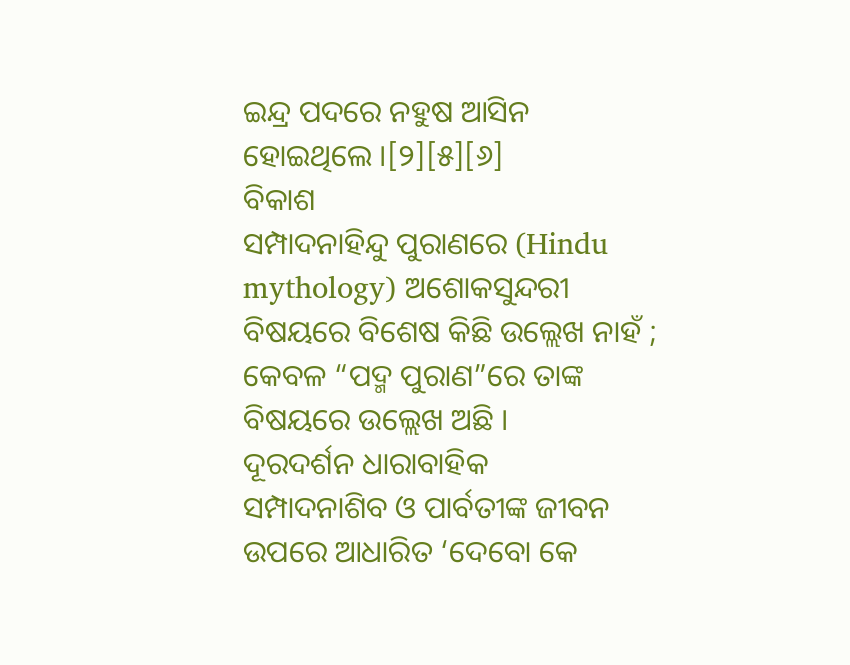ଇନ୍ଦ୍ର ପଦରେ ନହୁଷ ଆସିନ ହୋଇଥିଲେ ।[୨][୫][୬]
ବିକାଶ
ସମ୍ପାଦନାହିନ୍ଦୁ ପୁରାଣରେ (Hindu mythology) ଅଶୋକସୁନ୍ଦରୀ ବିଷୟରେ ବିଶେଷ କିଛି ଉଲ୍ଲେଖ ନାହଁ ; କେବଳ “ପଦ୍ମ ପୁରାଣ”ରେ ତାଙ୍କ ବିଷୟରେ ଉଲ୍ଲେଖ ଅଛି ।
ଦୂରଦର୍ଶନ ଧାରାବାହିକ
ସମ୍ପାଦନାଶିବ ଓ ପାର୍ବତୀଙ୍କ ଜୀବନ ଉପରେ ଆଧାରିତ ‘ଦେବୋ କେ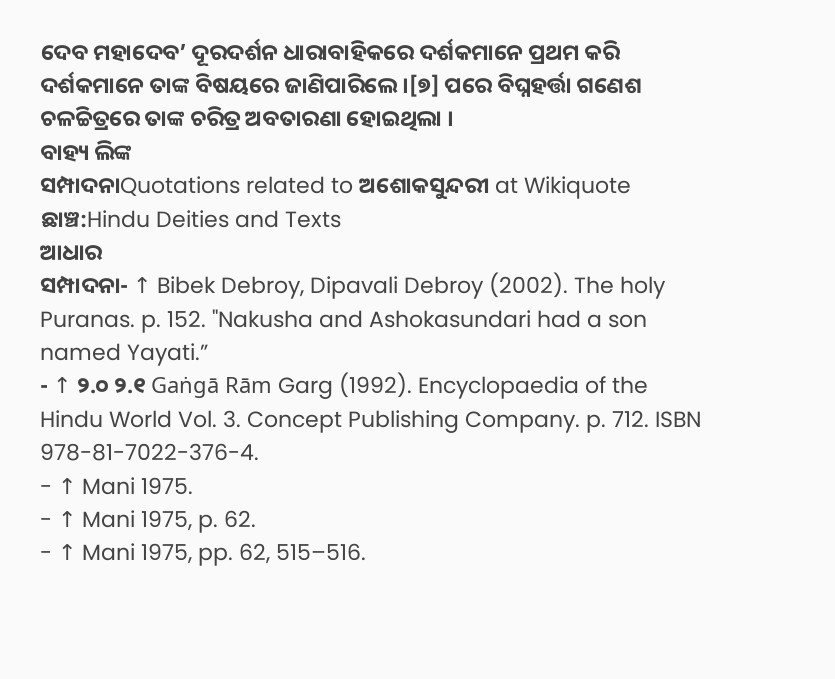ଦେବ ମହାଦେବ’ ଦୂରଦର୍ଶନ ଧାରାବାହିକରେ ଦର୍ଶକମାନେ ପ୍ରଥମ କରି ଦର୍ଶକମାନେ ତାଙ୍କ ବିଷୟରେ ଜାଣିପାରିଲେ ।[୭] ପରେ ବିଘ୍ନହର୍ତ୍ତା ଗଣେଶ ଚଳଚ୍ଚିତ୍ରରେ ତାଙ୍କ ଚରିତ୍ର ଅବତାରଣା ହୋଇଥିଲା ।
ବାହ୍ୟ ଲିଙ୍କ
ସମ୍ପାଦନାQuotations related to ଅଶୋକସୁନ୍ଦରୀ at Wikiquote ଛାଞ୍ଚ:Hindu Deities and Texts
ଆଧାର
ସମ୍ପାଦନା- ↑ Bibek Debroy, Dipavali Debroy (2002). The holy Puranas. p. 152. "Nakusha and Ashokasundari had a son named Yayati.”
- ↑ ୨.୦ ୨.୧ Gaṅgā Rām Garg (1992). Encyclopaedia of the Hindu World Vol. 3. Concept Publishing Company. p. 712. ISBN 978-81-7022-376-4.
- ↑ Mani 1975.
- ↑ Mani 1975, p. 62.
- ↑ Mani 1975, pp. 62, 515–516.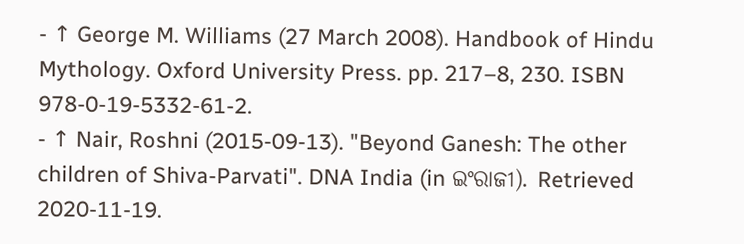- ↑ George M. Williams (27 March 2008). Handbook of Hindu Mythology. Oxford University Press. pp. 217–8, 230. ISBN 978-0-19-5332-61-2.
- ↑ Nair, Roshni (2015-09-13). "Beyond Ganesh: The other children of Shiva-Parvati". DNA India (in ଇଂରାଜୀ). Retrieved 2020-11-19.